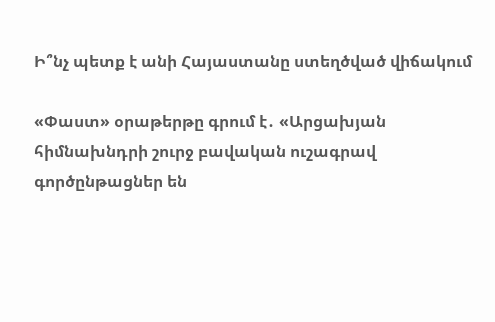Ի՞նչ պետք է անի Հայաստանը ստեղծված վիճակում

«Փաստ» օրաթերթը գրում է․ «Արցախյան հիմնախնդրի շուրջ բավական ուշագրավ գործընթացներ են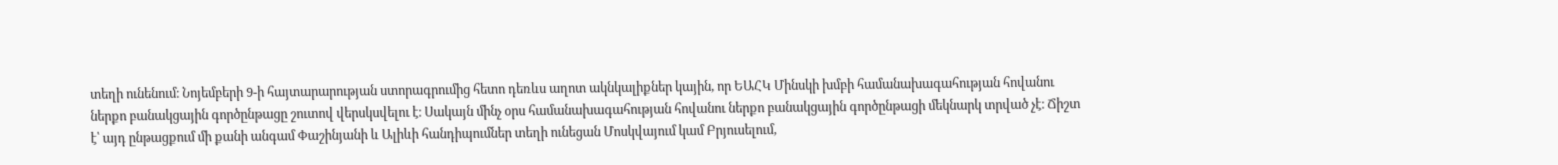տեղի ունենում։ Նոյեմբերի 9-ի հայտարարության ստորագրումից հետո դեռևս աղոտ ակնկալիքներ կային, որ ԵԱՀԿ Մինսկի խմբի համանախագահության հովանու ներքո բանակցային գործընթացը շուտով վերսկսվելու է։ Սակայն մինչ օրս համանախագահության հովանու ներքո բանակցային գործընթացի մեկնարկ տրված չէ։ Ճիշտ է՝ այդ ընթացքում մի քանի անգամ Փաշինյանի և Ալիևի հանդիպումներ տեղի ունեցան Մոսկվայում կամ Բրյուսելում,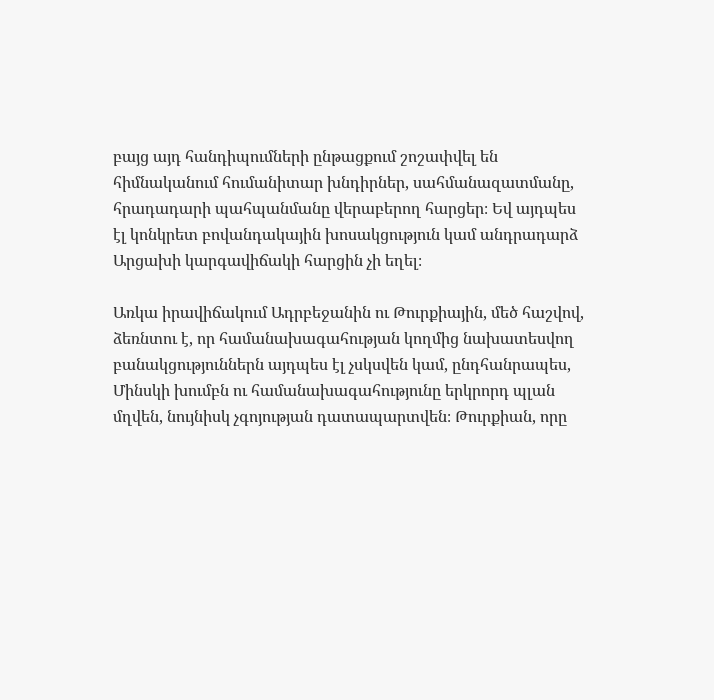բայց այդ հանդիպումների ընթացքում շոշափվել են հիմնականում հումանիտար խնդիրներ, սահմանազատմանը, հրադադարի պահպանմանը վերաբերող հարցեր։ Եվ այդպես էլ կոնկրետ բովանդակային խոսակցություն կամ անդրադարձ Արցախի կարգավիճակի հարցին չի եղել։

Առկա իրավիճակում Ադրբեջանին ու Թուրքիային, մեծ հաշվով, ձեռնտու է, որ համանախագահության կողմից նախատեսվող բանակցություններն այդպես էլ չսկսվեն կամ, ընդհանրապես, Մինսկի խումբն ու համանախագահությունը երկրորդ պլան մղվեն, նույնիսկ չգոյության դատապարտվեն։ Թուրքիան, որը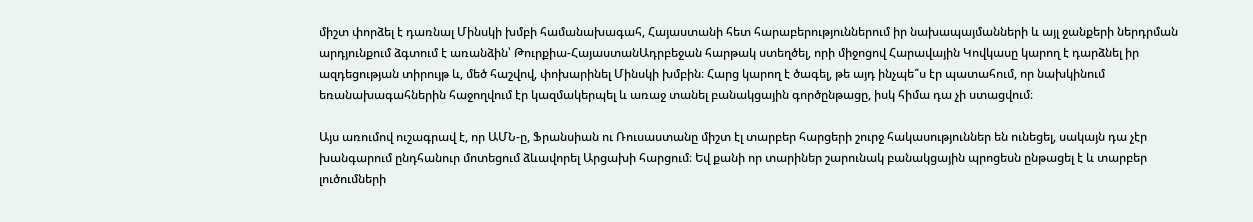միշտ փորձել է դառնալ Մինսկի խմբի համանախագահ, Հայաստանի հետ հարաբերություններում իր նախապայմանների և այլ ջանքերի ներդրման արդյունքում ձգտում է առանձին՝ Թուրքիա-ՀայաստանԱդրբեջան հարթակ ստեղծել, որի միջոցով Հարավային Կովկասը կարող է դարձնել իր ազդեցության տիրույթ և, մեծ հաշվով, փոխարինել Մինսկի խմբին։ Հարց կարող է ծագել, թե այդ ինչպե՞ս էր պատահում, որ նախկինում եռանախագահներին հաջողվում էր կազմակերպել և առաջ տանել բանակցային գործընթացը, իսկ հիմա դա չի ստացվում։

Այս առումով ուշագրավ է, որ ԱՄՆ-ը, Ֆրանսիան ու Ռուսաստանը միշտ էլ տարբեր հարցերի շուրջ հակասություններ են ունեցել, սակայն դա չէր խանգարում ընդհանուր մոտեցում ձևավորել Արցախի հարցում։ Եվ քանի որ տարիներ շարունակ բանակցային պրոցեսն ընթացել է և տարբեր լուծումների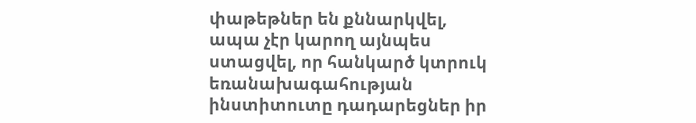փաթեթներ են քննարկվել, ապա չէր կարող այնպես ստացվել, որ հանկարծ կտրուկ եռանախագահության ինստիտուտը դադարեցներ իր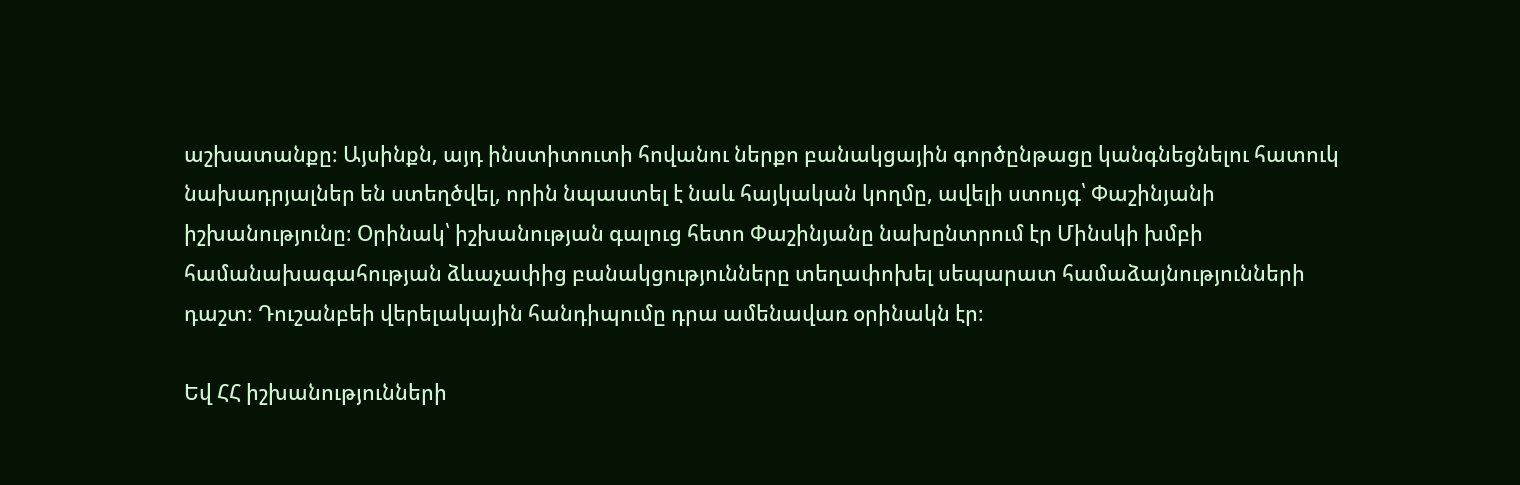աշխատանքը։ Այսինքն, այդ ինստիտուտի հովանու ներքո բանակցային գործընթացը կանգնեցնելու հատուկ նախադրյալներ են ստեղծվել, որին նպաստել է նաև հայկական կողմը, ավելի ստույգ՝ Փաշինյանի իշխանությունը։ Օրինակ՝ իշխանության գալուց հետո Փաշինյանը նախընտրում էր Մինսկի խմբի համանախագահության ձևաչափից բանակցությունները տեղափոխել սեպարատ համաձայնությունների դաշտ։ Դուշանբեի վերելակային հանդիպումը դրա ամենավառ օրինակն էր։

Եվ ՀՀ իշխանությունների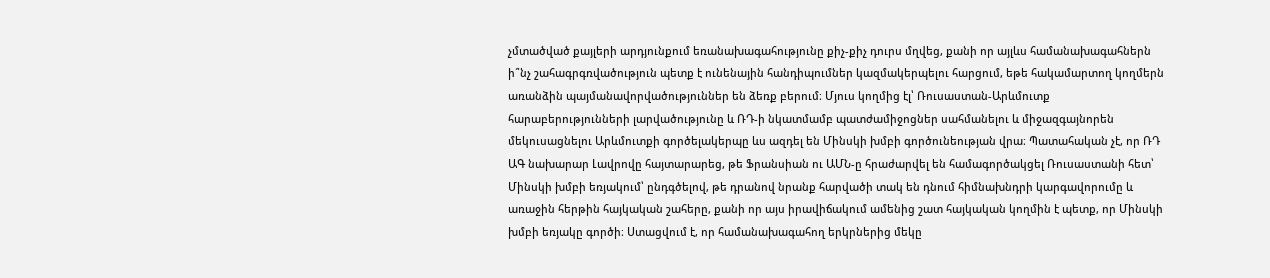չմտածված քայլերի արդյունքում եռանախագահությունը քիչ-քիչ դուրս մղվեց, քանի որ այլևս համանախագահներն ի՞նչ շահագրգռվածություն պետք է ունենային հանդիպումներ կազմակերպելու հարցում, եթե հակամարտող կողմերն առանձին պայմանավորվածություններ են ձեռք բերում։ Մյուս կողմից էլ՝ Ռուսաստան-Արևմուտք հարաբերությունների լարվածությունը և ՌԴ-ի նկատմամբ պատժամիջոցներ սահմանելու և միջազգայնորեն մեկուսացնելու Արևմուտքի գործելակերպը ևս ազդել են Մինսկի խմբի գործունեության վրա։ Պատահական չէ, որ ՌԴ ԱԳ նախարար Լավրովը հայտարարեց, թե Ֆրանսիան ու ԱՄՆ-ը հրաժարվել են համագործակցել Ռուսաստանի հետ՝ Մինսկի խմբի եռյակում՝ ընդգծելով, թե դրանով նրանք հարվածի տակ են դնում հիմնախնդրի կարգավորումը և առաջին հերթին հայկական շահերը, քանի որ այս իրավիճակում ամենից շատ հայկական կողմին է պետք, որ Մինսկի խմբի եռյակը գործի։ Ստացվում է, որ համանախագահող երկրներից մեկը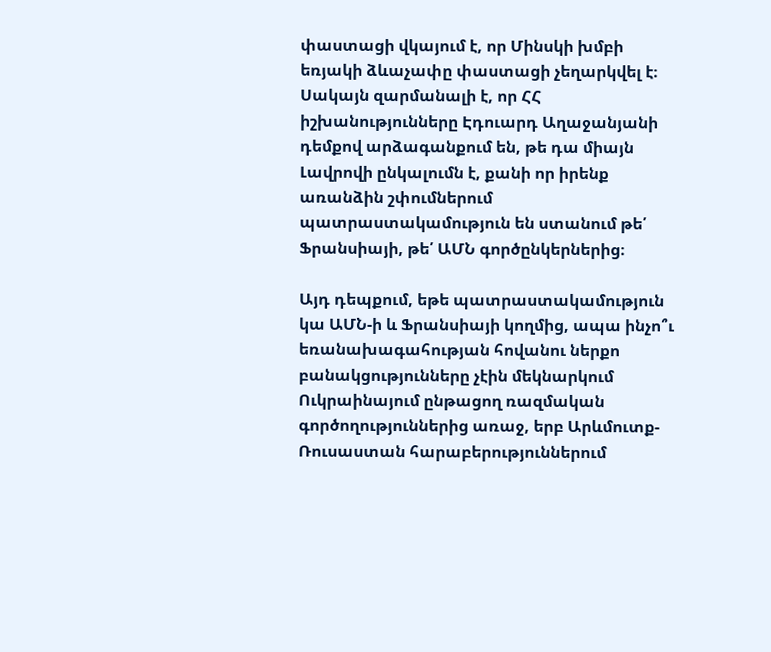փաստացի վկայում է, որ Մինսկի խմբի եռյակի ձևաչափը փաստացի չեղարկվել է։ Սակայն զարմանալի է, որ ՀՀ իշխանությունները Էդուարդ Աղաջանյանի դեմքով արձագանքում են, թե դա միայն Լավրովի ընկալումն է, քանի որ իրենք առանձին շփումներում պատրաստակամություն են ստանում թե՛ Ֆրանսիայի, թե՛ ԱՄՆ գործընկերներից։

Այդ դեպքում, եթե պատրաստակամություն կա ԱՄՆ-ի և Ֆրանսիայի կողմից, ապա ինչո՞ւ եռանախագահության հովանու ներքո բանակցությունները չէին մեկնարկում Ուկրաինայում ընթացող ռազմական գործողություններից առաջ, երբ Արևմուտք-Ռուսաստան հարաբերություններում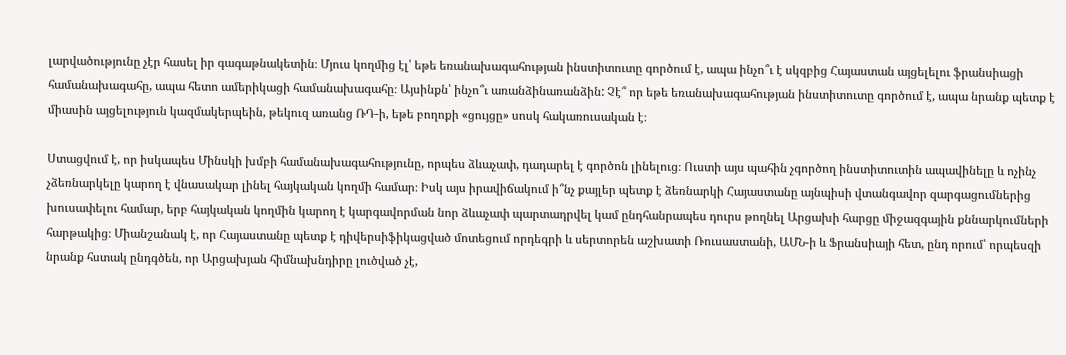լարվածությունը չէր հասել իր գագաթնակետին։ Մյուս կողմից էլ՝ եթե եռանախագահության ինստիտուտը գործում է, ապա ինչո՞ւ է սկզբից Հայաստան այցելելու ֆրանսիացի համանախագահը, ապա հետո ամերիկացի համանախագահը։ Այսինքն՝ ինչո՞ւ առանձինառանձին: Չէ՞ որ եթե եռանախագահության ինստիտուտը գործում է, ապա նրանք պետք է միասին այցելություն կազմակերպեին, թեկուզ առանց ՌԴ-ի, եթե բողոքի «ցույցը» սոսկ հակառուսական է։

Ստացվում է, որ իսկապես Մինսկի խմբի համանախագահությունը, որպես ձևաչափ, դադարել է գործոն լինելուց։ Ուստի այս պահին չգործող ինստիտուտին ապավինելը և ոչինչ չձեռնարկելը կարող է վնասակար լինել հայկական կողմի համար։ Իսկ այս իրավիճակում ի՞նչ քայլեր պետք է ձեռնարկի Հայաստանը այնպիսի վտանգավոր զարգացումներից խուսափելու համար, երբ հայկական կողմին կարող է կարգավորման նոր ձևաչափ պարտադրվել կամ ընդհանրապես դուրս թողնել Արցախի հարցը միջազգային քննարկումների հարթակից։ Միանշանակ է, որ Հայաստանը պետք է դիվերսիֆիկացված մոտեցում որդեգրի և սերտորեն աշխատի Ռուսաստանի, ԱՄՆ-ի և Ֆրանսիայի հետ, ընդ որում՝ որպեսզի նրանք հստակ ընդգծեն, որ Արցախյան հիմնախնդիրը լուծված չէ,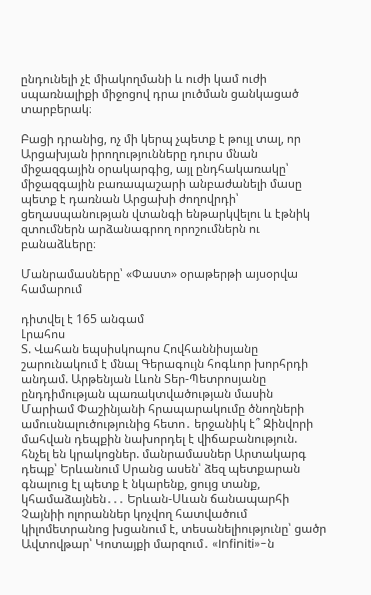ընդունելի չէ միակողմանի և ուժի կամ ուժի սպառնալիքի միջոցով դրա լուծման ցանկացած տարբերակ։

Բացի դրանից, ոչ մի կերպ չպետք է թույլ տալ, որ Արցախյան իրողությունները դուրս մնան միջազգային օրակարգից, այլ ընդհակառակը՝ միջազգային բառապաշարի անբաժանելի մասը պետք է դառնան Արցախի ժողովրդի՝ ցեղասպանության վտանգի ենթարկվելու և էթնիկ զտումներն արձանագրող որոշումներն ու բանաձևերը։

Մանրամասները՝ «Փաստ» օրաթերթի այսօրվա համարում

դիտվել է 165 անգամ
Լրահոս
Տ. Վահան եպսիսկոպոս Հովհաննիսյանը շարունակում է մնալ Գերագույն հոգևոր խորհրդի անդամ. Արթենյան Լևոն Տեր-Պետրոսյանը ընդդիմության պառակտվածության մասին Մարիամ Փաշինյանի հրապարակումը ծնողների ամուսնալուծությունից հետո․ երջանիկ է՞ Զինվորի մահվան դեպքին նախորդել է վիճաբանություն. հնչել են կրակոցներ. մանրամասներ Արտակարգ դեպք՝ Երևանում Սրանց ասեն՝ ձեզ պետքարան գնալուց էլ պետք է նկարենք, ցույց տանք, կհամաձայնեն․․․ Երևան-Սևան ճանապարհի Չայնիի ոլորաններ կոչվող հատվածում կիլոմետրանոց խցանում է, տեսանելիությունը՝ ցածր Ավտովթար՝ Կոտայքի մարզում․ «Infiniti»-ն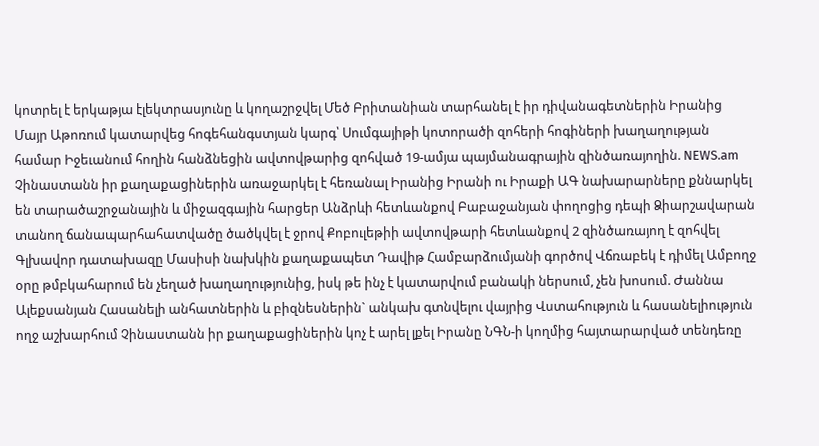կոտրել է երկաթյա էլեկտրասյունը և կողաշրջվել Մեծ Բրիտանիան տարհանել է իր դիվանագետներին Իրանից Մայր Աթոռում կատարվեց հոգեհանգստյան կարգ՝ Սումգայիթի կոտորածի զոհերի հոգիների խաղաղության համար Իջեւանում հողին հանձնեցին ավտովթարից զոհված 19-ամյա պայմանագրային զինծառայողին. NEWS.am Չինաստանն իր քաղաքացիներին առաջարկել է հեռանալ Իրանից Իրանի ու Իրաքի ԱԳ նախարարները քննարկել են տարածաշրջանային և միջազգային հարցեր Անձրևի հետևանքով Բաբաջանյան փողոցից դեպի Ձիարշավարան տանող ճանապարհահատվածը ծածկվել է ջրով Քոբուլեթիի ավտովթարի հետևանքով 2 զինծառայող է զոհվել Գլխավոր դատախազը Մասիսի նախկին քաղաքապետ Դավիթ Համբարձումյանի գործով Վճռաբեկ է դիմել Ամբողջ օրը թմբկահարում են չեղած խաղաղությունից, իսկ թե ինչ է կատարվում բանակի ներսում, չեն խոսում. Ժաննա Ալեքսանյան Հասանելի անհատներին և բիզնեսներին` անկախ գտնվելու վայրից Վստահություն և հասանելիություն ողջ աշխարհում Չինաստանն իր քաղաքացիներին կոչ է արել լքել Իրանը ՆԳՆ-ի կողմից հայտարարված տենդեռը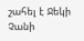շահել է Ջեկի Չանի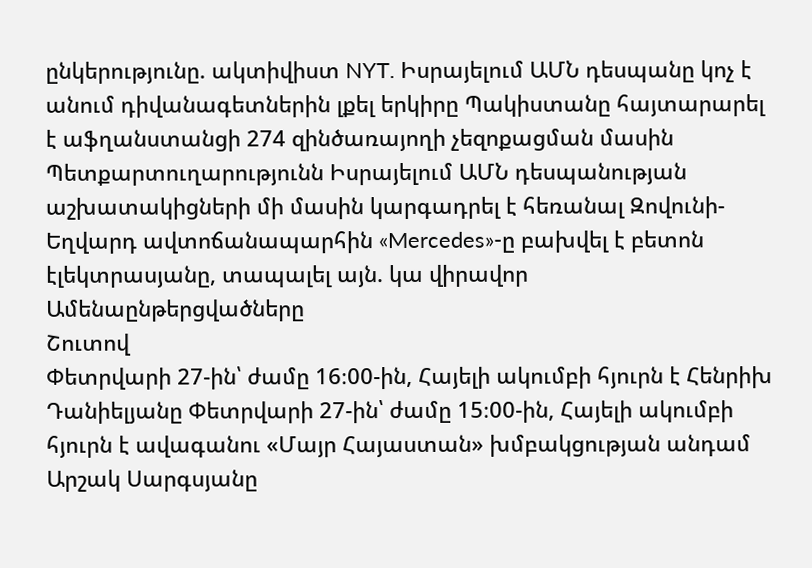ընկերությունը. ակտիվիստ NYT. Իսրայելում ԱՄՆ դեսպանը կոչ է անում դիվանագետներին լքել երկիրը Պակիստանը հայտարարել է աֆղանստանցի 274 զինծառայողի չեզոքացման մասին Պետքարտուղարությունն Իսրայելում ԱՄՆ դեսպանության աշխատակիցների մի մասին կարգադրել է հեռանալ Զովունի-Եղվարդ ավտոճանապարհին «Mercedes»-ը բախվել է բետոն էլեկտրասյանը, տապալել այն. կա վիրավոր
Ամենաընթերցվածները
Շուտով
Փետրվարի 27-ին՝ ժամը 16։00-ին, Հայելի ակումբի հյուրն է Հենրիխ Դանիելյանը Փետրվարի 27-ին՝ ժամը 15։00-ին, Հայելի ակումբի հյուրն է ավագանու «Մայր Հայաստան» խմբակցության անդամ Արշակ Սարգսյանը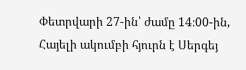Փետրվարի 27-ին՝ ժամը 14։00-ին, Հայելի ակումբի հյուրն է Սերգեյ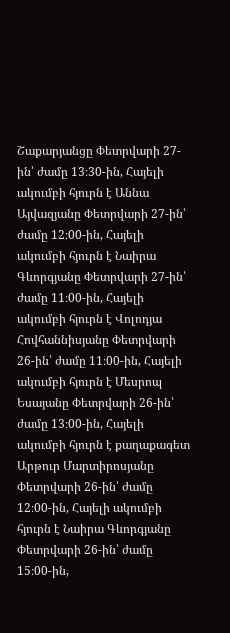Շաքարյանցը Փետրվարի 27-ին՝ ժամը 13։30-ին, Հայելի ակումբի հյուրն է Աննա Այվազյանը Փետրվարի 27-ին՝ ժամը 12։00-ին, Հայելի ակումբի հյուրն է Նաիրա Գևորգյանը Փետրվարի 27-ին՝ ժամը 11։00-ին, Հայելի ակումբի հյուրն է Վոլոդյա Հովհաննիսյանը Փետրվարի 26-ին՝ ժամը 11։00-ին, Հայելի ակումբի հյուրն է Մեսրոպ Եսայանը Փետրվարի 26-ին՝ ժամը 13։00-ին, Հայելի ակումբի հյուրն է քաղաքագետ Արթուր Մարտիրոսյանը Փետրվարի 26-ին՝ ժամը 12։00-ին, Հայելի ակումբի հյուրն է Նաիրա Գևորգյանը Փետրվարի 26-ին՝ ժամը 15։00-ին,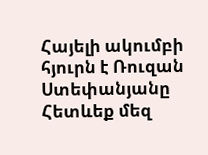Հայելի ակումբի հյուրն է Ռուզան Ստեփանյանը
Հետևեք մեզ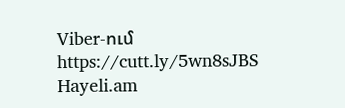Viber-ում https://cutt.ly/5wn8sJBS
Hayeli.am